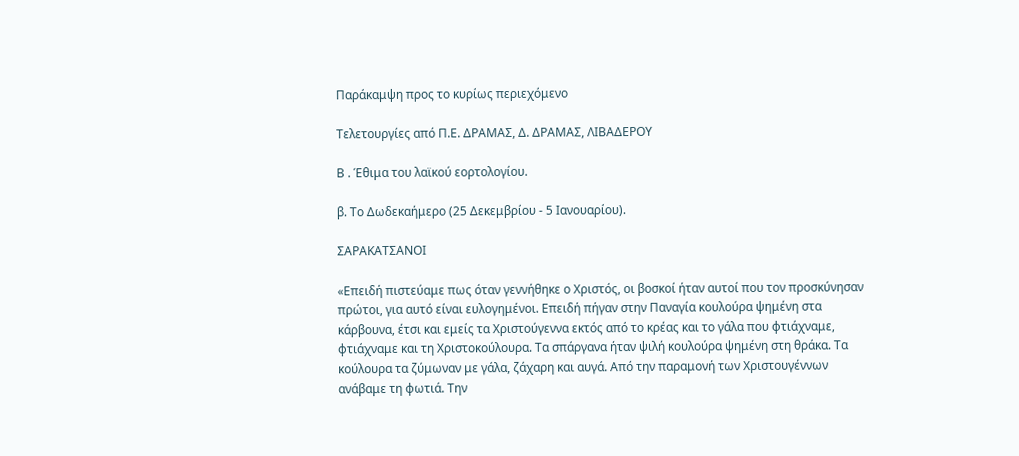Παράκαμψη προς το κυρίως περιεχόμενο

Τελετουργίες από Π.Ε. ΔΡΑΜΑΣ, Δ. ΔΡΑΜΑΣ, ΛΙΒΑΔΕΡΟΥ

Β . Έθιμα του λαϊκού εορτολογίου.

β. Το Δωδεκαήμερο (25 Δεκεμβρίου - 5 Ιανουαρίου).

ΣΑΡΑΚΑΤΣΑΝΟΙ

«Επειδή πιστεύαμε πως όταν γεννήθηκε ο Χριστός, οι βοσκοί ήταν αυτοί που τον προσκύνησαν πρώτοι, για αυτό είναι ευλογημένοι. Επειδή πήγαν στην Παναγία κουλούρα ψημένη στα κάρβουνα, έτσι και εμείς τα Χριστούγεννα εκτός από το κρέας και το γάλα που φτιάχναμε, φτιάχναμε και τη Χριστοκούλουρα. Τα σπάργανα ήταν ψιλή κουλούρα ψημένη στη θράκα. Τα κούλουρα τα ζύμωναν με γάλα, ζάχαρη και αυγά. Από την παραμονή των Χριστουγέννων ανάβαμε τη φωτιά. Την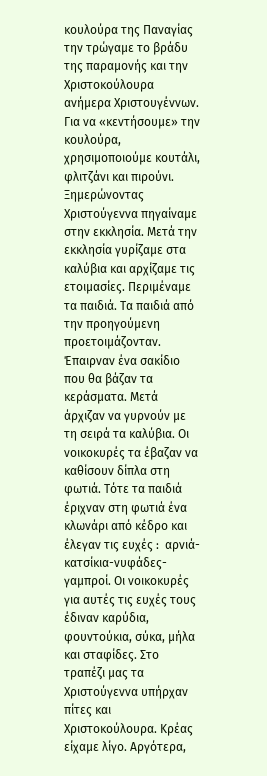κουλούρα της Παναγίας την τρώγαμε το βράδυ της παραμονής και την Χριστοκούλουρα  ανήμερα Χριστουγέννων. Για να «κεντήσουμε» την κουλούρα, χρησιμοποιούμε κουτάλι, φλιτζάνι και πιρούνι. Ξημερώνοντας Χριστούγεννα πηγαίναμε στην εκκλησία. Μετά την εκκλησία γυρίζαμε στα καλύβια και αρχίζαμε τις ετοιμασίες. Περιμέναμε τα παιδιά. Τα παιδιά από την προηγούμενη προετοιμάζονταν.  Έπαιρναν ένα σακίδιο που θα βάζαν τα κεράσματα. Μετά άρχιζαν να γυρνούν με τη σειρά τα καλύβια. Οι νοικοκυρές τα έβαζαν να καθίσουν δίπλα στη φωτιά. Τότε τα παιδιά έριχναν στη φωτιά ένα κλωνάρι από κέδρο και έλεγαν τις ευχές :  αρνιά-κατσίκια-νυφάδες-γαμπροί. Οι νοικοκυρές για αυτές τις ευχές τους έδιναν καρύδια, φουντούκια, σύκα, μήλα και σταφίδες. Στο τραπέζι μας τα Χριστούγεννα υπήρχαν πίτες και Χριστοκούλουρα. Κρέας είχαμε λίγο. Αργότερα,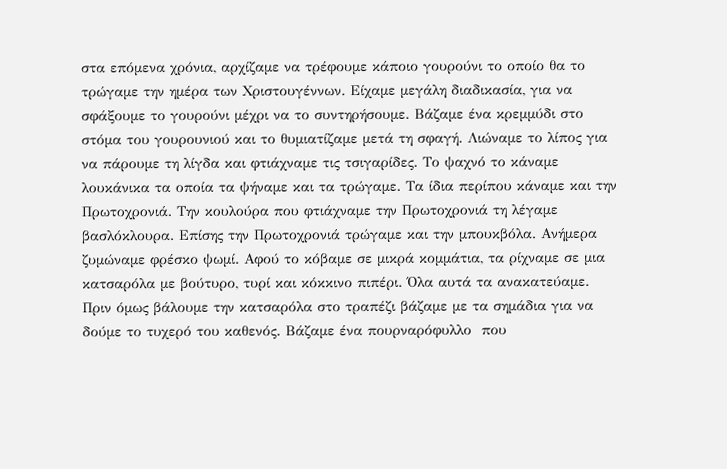στα επόμενα χρόνια, αρχίζαμε να τρέφουμε κάποιο γουρούνι το οποίο θα το τρώγαμε την ημέρα των Χριστουγέννων. Είχαμε μεγάλη διαδικασία, για να σφάξουμε το γουρούνι μέχρι να το συντηρήσουμε. Βάζαμε ένα κρεμμύδι στο στόμα του γουρουνιού και το θυμιατίζαμε μετά τη σφαγή. Λιώναμε το λίπος για να πάρουμε τη λίγδα και φτιάχναμε τις τσιγαρίδες. Το ψαχνό το κάναμε λουκάνικα τα οποία τα ψήναμε και τα τρώγαμε. Τα ίδια περίπου κάναμε και την Πρωτοχρονιά. Την κουλούρα που φτιάχναμε την Πρωτοχρονιά τη λέγαμε βασλόκλουρα. Επίσης την Πρωτοχρονιά τρώγαμε και την μπουκβόλα. Ανήμερα ζυμώναμε φρέσκο ψωμί. Αφού το κόβαμε σε μικρά κομμάτια, τα ρίχναμε σε μια κατσαρόλα με βούτυρο, τυρί και κόκκινο πιπέρι. Όλα αυτά τα ανακατεύαμε. Πριν όμως βάλουμε την κατσαρόλα στο τραπέζι βάζαμε με τα σημάδια για να δούμε το τυχερό του καθενός. Βάζαμε ένα πουρναρόφυλλο  που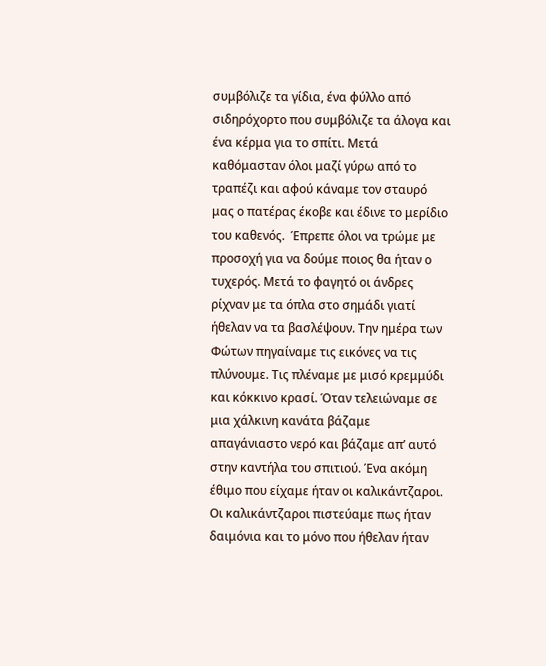συμβόλιζε τα γίδια, ένα φύλλο από σιδηρόχορτο που συμβόλιζε τα άλογα και ένα κέρμα για το σπίτι. Μετά καθόμασταν όλοι μαζί γύρω από το τραπέζι και αφού κάναμε τον σταυρό μας ο πατέρας έκοβε και έδινε το μερίδιο του καθενός.  Έπρεπε όλοι να τρώμε με προσοχή για να δούμε ποιος θα ήταν ο τυχερός. Μετά το φαγητό οι άνδρες ρίχναν με τα όπλα στο σημάδι γιατί ήθελαν να τα βασλέψουν. Την ημέρα των Φώτων πηγαίναμε τις εικόνες να τις πλύνουμε. Τις πλέναμε με μισό κρεμμύδι και κόκκινο κρασί. Όταν τελειώναμε σε μια χάλκινη κανάτα βάζαμε απαγάνιαστο νερό και βάζαμε απ’ αυτό στην καντήλα του σπιτιού. Ένα ακόμη έθιμο που είχαμε ήταν οι καλικάντζαροι. Οι καλικάντζαροι πιστεύαμε πως ήταν δαιμόνια και το μόνο που ήθελαν ήταν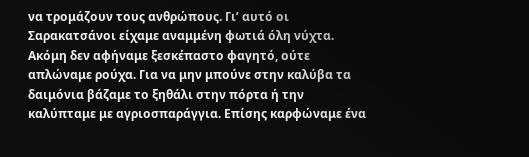να τρομάζουν τους ανθρώπους. Γι’ αυτό οι Σαρακατσάνοι είχαμε αναμμένη φωτιά όλη νύχτα. Ακόμη δεν αφήναμε ξεσκέπαστο φαγητό, ούτε απλώναμε ρούχα. Για να μην μπούνε στην καλύβα τα δαιμόνια βάζαμε το ξηθάλι στην πόρτα ή την καλύπταμε με αγριοσπαράγγια. Επίσης καρφώναμε ένα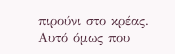πιρούνι στο κρέας. Αυτό όμως που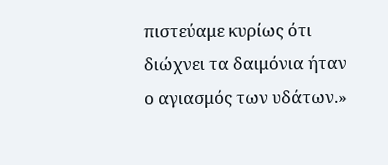πιστεύαμε κυρίως ότι διώχνει τα δαιμόνια ήταν ο αγιασμός των υδάτων.»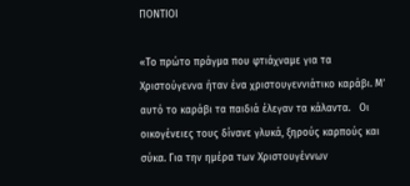ΠΟΝΤΙΟΙ

«Το πρώτο πράγμα που φτιάχναμε για τα Χριστούγεννα ήταν ένα χριστουγεννιάτικο καράβι. Μ’ αυτό το καράβι τα παιδιά έλεγαν τα κάλαντα.   Οι οικογένειες τους δίνανε γλυκά, ξηρούς καρπούς και σύκα. Για την ημέρα των Χριστουγέννων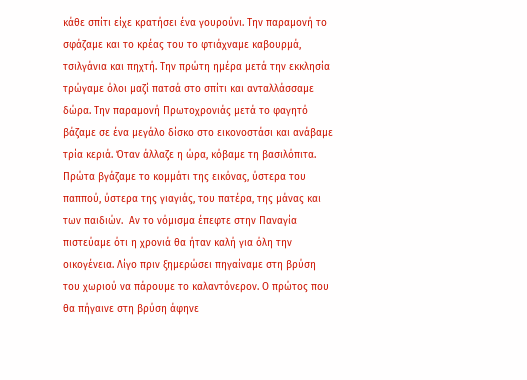κάθε σπίτι είχε κρατήσει ένα γουρούνι. Την παραμονή το σφάζαμε και το κρέας του το φτιάχναμε καβουρμά, τσιλγάνια και πηχτή. Την πρώτη ημέρα μετά την εκκλησία τρώγαμε όλοι μαζί πατσά στο σπίτι και ανταλλάσσαμε δώρα. Την παραμονή Πρωτοχρονιάς μετά το φαγητό βάζαμε σε ένα μεγάλο δίσκο στο εικονοστάσι και ανάβαμε τρία κεριά. Όταν άλλαζε η ώρα, κόβαμε τη βασιλόπιτα.  Πρώτα βγάζαμε το κομμάτι της εικόνας, ύστερα του παππού, ύστερα της γιαγιάς, του πατέρα, της μάνας και των παιδιών.  Αν το νόμισμα έπεφτε στην Παναγία πιστεύαμε ότι η χρονιά θα ήταν καλή για όλη την οικογένεια. Λίγο πριν ξημερώσει πηγαίναμε στη βρύση του χωριού να πάρουμε το καλαντόνερον. Ο πρώτος που θα πήγαινε στη βρύση άφηνε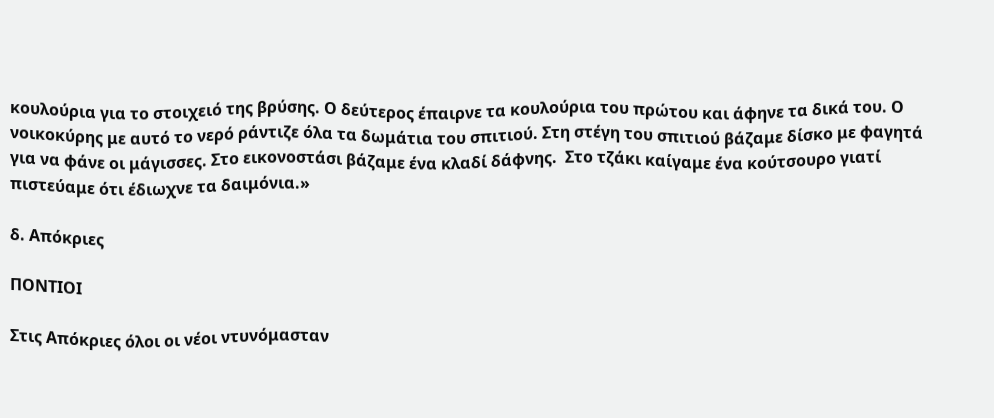κουλούρια για το στοιχειό της βρύσης. Ο δεύτερος έπαιρνε τα κουλούρια του πρώτου και άφηνε τα δικά του. Ο νοικοκύρης με αυτό το νερό ράντιζε όλα τα δωμάτια του σπιτιού. Στη στέγη του σπιτιού βάζαμε δίσκο με φαγητά για να φάνε οι μάγισσες. Στο εικονοστάσι βάζαμε ένα κλαδί δάφνης.  Στο τζάκι καίγαμε ένα κούτσουρο γιατί πιστεύαμε ότι έδιωχνε τα δαιμόνια.»

δ. Απόκριες

ΠΟΝΤΙΟΙ

Στις Απόκριες όλοι οι νέοι ντυνόμασταν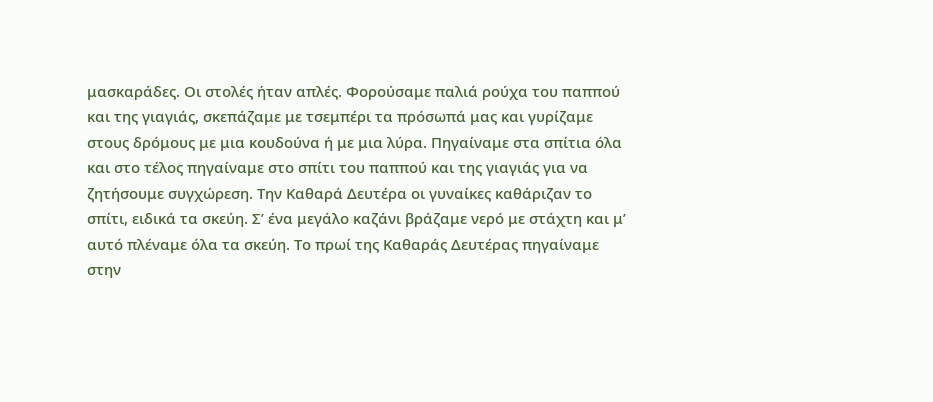μασκαράδες. Οι στολές ήταν απλές. Φορούσαμε παλιά ρούχα του παππού και της γιαγιάς, σκεπάζαμε με τσεμπέρι τα πρόσωπά μας και γυρίζαμε στους δρόμους με μια κουδούνα ή με μια λύρα. Πηγαίναμε στα σπίτια όλα και στο τέλος πηγαίναμε στο σπίτι του παππού και της γιαγιάς για να ζητήσουμε συγχώρεση. Την Καθαρά Δευτέρα οι γυναίκες καθάριζαν το σπίτι, ειδικά τα σκεύη. Σ’ ένα μεγάλο καζάνι βράζαμε νερό με στάχτη και μ’ αυτό πλέναμε όλα τα σκεύη. Το πρωί της Καθαράς Δευτέρας πηγαίναμε στην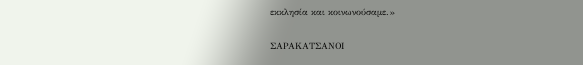εκκλησία και κοινωνούσαμε.»

ΣΑΡΑΚΑΤΣΑΝΟΙ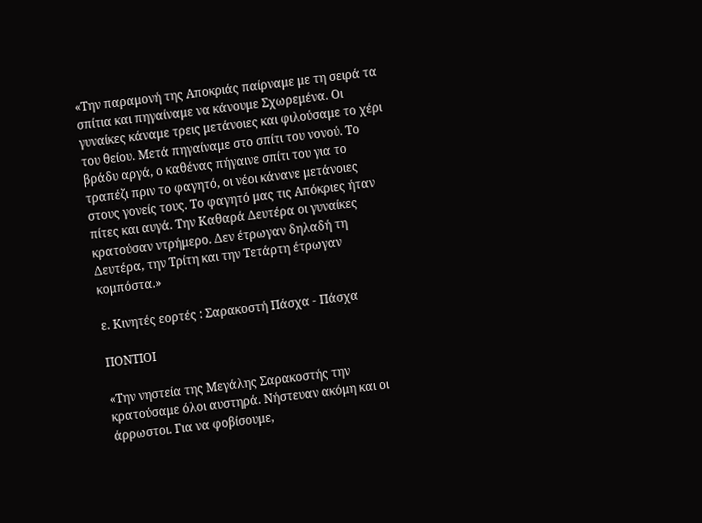«Την παραμονή της Αποκριάς παίρναμε με τη σειρά τα σπίτια και πηγαίναμε να κάνουμε Σχωρεμένα. Οι γυναίκες κάναμε τρεις μετάνοιες και φιλούσαμε το χέρι του θείου. Μετά πηγαίναμε στο σπίτι του νονού. Το βράδυ αργά, ο καθένας πήγαινε σπίτι του για το τραπέζι πριν το φαγητό, οι νέοι κάνανε μετάνοιες στους γονείς τους. Το φαγητό μας τις Απόκριες ήταν πίτες και αυγά. Την Καθαρά Δευτέρα οι γυναίκες κρατούσαν ντρήμερο. Δεν έτρωγαν δηλαδή τη Δευτέρα, την Τρίτη και την Τετάρτη έτρωγαν κομπόστα.»

ε. Κινητές εορτές : Σαρακοστή Πάσχα - Πάσχα

ΠΟΝΤΙΟΙ

«Την νηστεία της Μεγάλης Σαρακοστής την κρατούσαμε όλοι αυστηρά. Νήστευαν ακόμη και οι άρρωστοι. Για να φοβίσουμε,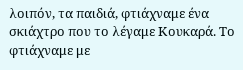λοιπόν, τα παιδιά, φτιάχναμε ένα σκιάχτρο που το λέγαμε Κουκαρά. Το φτιάχναμε με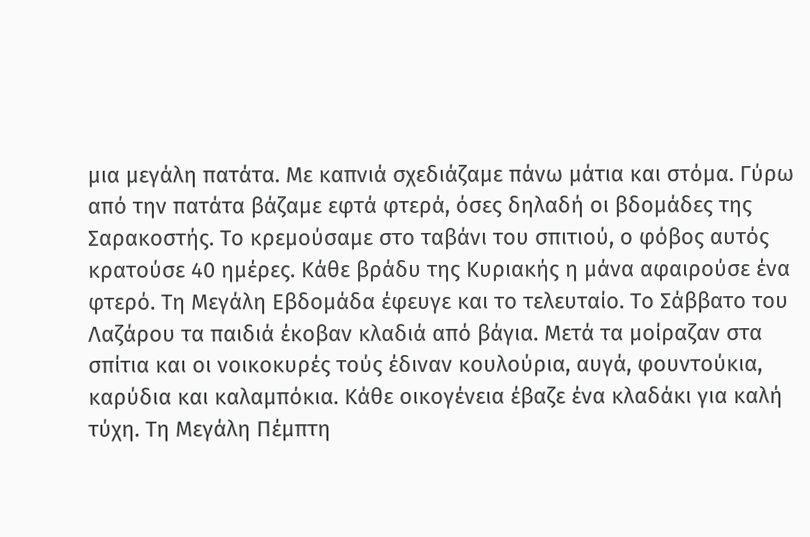μια μεγάλη πατάτα. Με καπνιά σχεδιάζαμε πάνω μάτια και στόμα. Γύρω από την πατάτα βάζαμε εφτά φτερά, όσες δηλαδή οι βδομάδες της Σαρακοστής. Το κρεμούσαμε στο ταβάνι του σπιτιού, ο φόβος αυτός κρατούσε 40 ημέρες. Κάθε βράδυ της Κυριακής η μάνα αφαιρούσε ένα φτερό. Τη Μεγάλη Εβδομάδα έφευγε και το τελευταίο. Το Σάββατο του Λαζάρου τα παιδιά έκοβαν κλαδιά από βάγια. Μετά τα μοίραζαν στα σπίτια και οι νοικοκυρές τούς έδιναν κουλούρια, αυγά, φουντούκια, καρύδια και καλαμπόκια. Κάθε οικογένεια έβαζε ένα κλαδάκι για καλή τύχη. Τη Μεγάλη Πέμπτη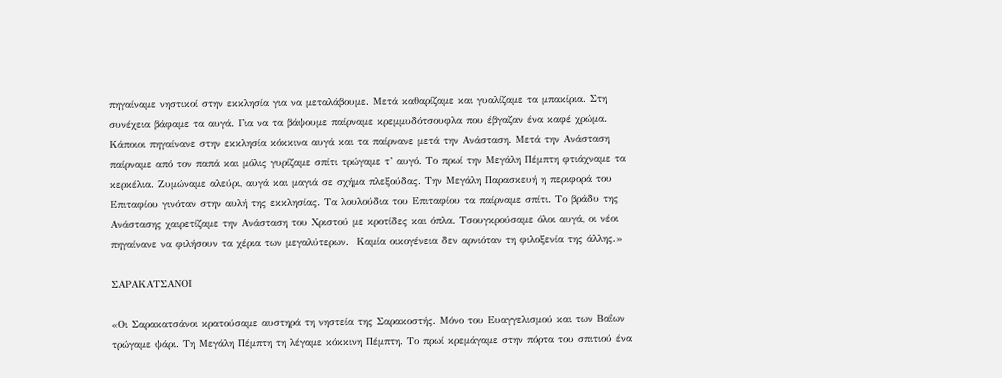πηγαίναμε νηστικοί στην εκκλησία για να μεταλάβουμε. Μετά καθαρίζαμε και γυαλίζαμε τα μπακίρια. Στη συνέχεια βάφαμε τα αυγά. Για να τα βάψουμε παίρναμε κρεμμυδότσουφλα που έβγαζαν ένα καφέ χρώμα. Κάποιοι πηγαίνανε στην εκκλησία κόκκινα αυγά και τα παίρνανε μετά την Ανάσταση. Μετά την Ανάσταση παίρναμε από τον παπά και μόλις γυρίζαμε σπίτι τρώγαμε τ’ αυγό. Το πρωί την Μεγάλη Πέμπτη φτιάχναμε τα κερκέλια. Ζυμώναμε αλεύρι, αυγά και μαγιά σε σχήμα πλεξούδας. Την Μεγάλη Παρασκευή η περιφορά του Επιταφίου γινόταν στην αυλή της εκκλησίας. Τα λουλούδια του Επιταφίου τα παίρναμε σπίτι. Το βράδυ της Ανάστασης χαιρετίζαμε την Ανάσταση του Χριστού με κροτίδες και όπλα. Τσουγκρούσαμε όλοι αυγά, οι νέοι πηγαίνανε να φιλήσουν τα χέρια των μεγαλύτερων.  Καμία οικογένεια δεν αρνιόταν τη φιλοξενία της άλλης.»

ΣΑΡΑΚΑΤΣΑΝΟΙ

«Οι Σαρακατσάνοι κρατούσαμε αυστηρά τη νηστεία της Σαρακοστής. Μόνο του Ευαγγελισμού και των Βαΐων τρώγαμε ψάρι. Τη Μεγάλη Πέμπτη τη λέγαμε κόκκινη Πέμπτη. Το πρωί κρεμάγαμε στην πόρτα του σπιτιού ένα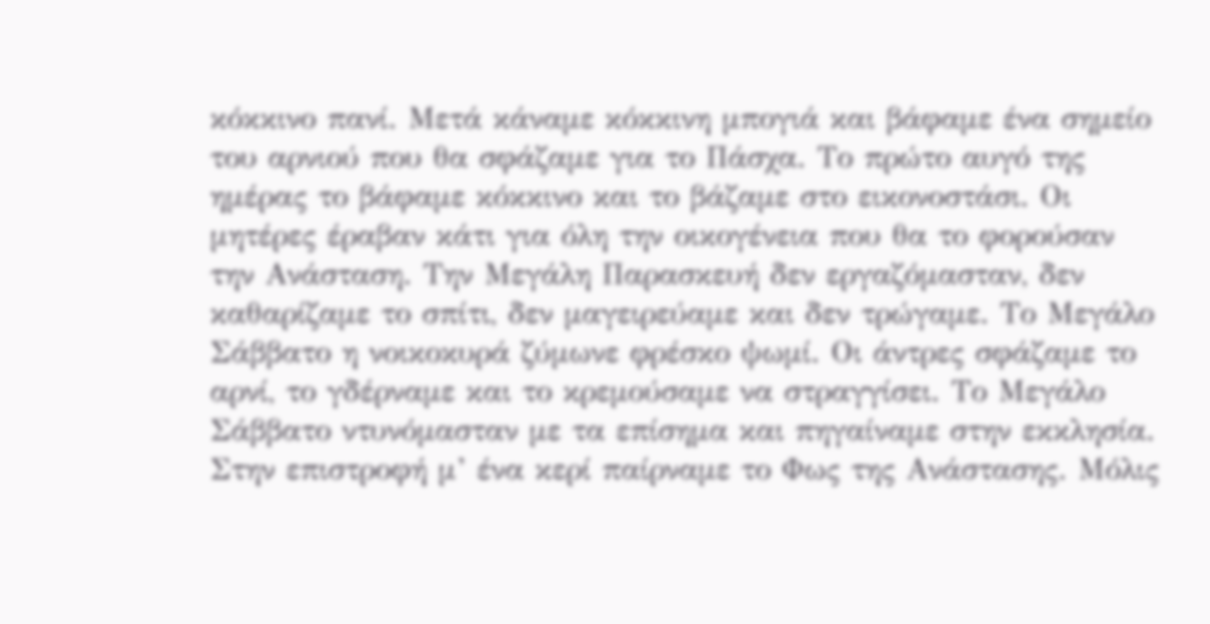κόκκινο πανί. Μετά κάναμε κόκκινη μπογιά και βάφαμε ένα σημείο του αρνιού που θα σφάζαμε για το Πάσχα. Το πρώτο αυγό της ημέρας το βάφαμε κόκκινο και το βάζαμε στο εικονοστάσι. Οι μητέρες έραβαν κάτι για όλη την οικογένεια που θα το φορούσαν την Ανάσταση. Την Μεγάλη Παρασκευή δεν εργαζόμασταν, δεν καθαρίζαμε το σπίτι, δεν μαγειρεύαμε και δεν τρώγαμε. Το Μεγάλο Σάββατο η νοικοκυρά ζύμωνε φρέσκο ψωμί. Οι άντρες σφάζαμε το αρνί, το γδέρναμε και το κρεμούσαμε να στραγγίσει. Το Μεγάλο Σάββατο ντυνόμασταν με τα επίσημα και πηγαίναμε στην εκκλησία. Στην επιστροφή μ’ ένα κερί παίρναμε το Φως της Ανάστασης. Μόλις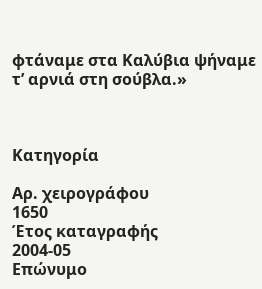φτάναμε στα Καλύβια ψήναμε τ’ αρνιά στη σούβλα.»



Κατηγορία

Αρ. χειρογράφου
1650
Έτος καταγραφής
2004-05
Επώνυμο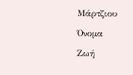Μάρτζιου
Όνομα
Ζωή